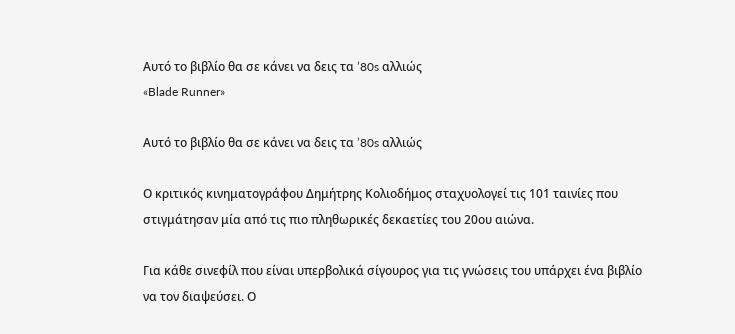Αυτό το βιβλίο θα σε κάνει να δεις τα ’80s αλλιώς
«Blade Runner»

Αυτό το βιβλίο θα σε κάνει να δεις τα ’80s αλλιώς

Ο κριτικός κινηματογράφου Δημήτρης Κολιοδήμος σταχυολογεί τις 101 ταινίες που στιγμάτησαν μία από τις πιο πληθωρικές δεκαετίες του 20ου αιώνα.

Για κάθε σινεφίλ που είναι υπερβολικά σίγουρος για τις γνώσεις του υπάρχει ένα βιβλίο να τον διαψεύσει. Ο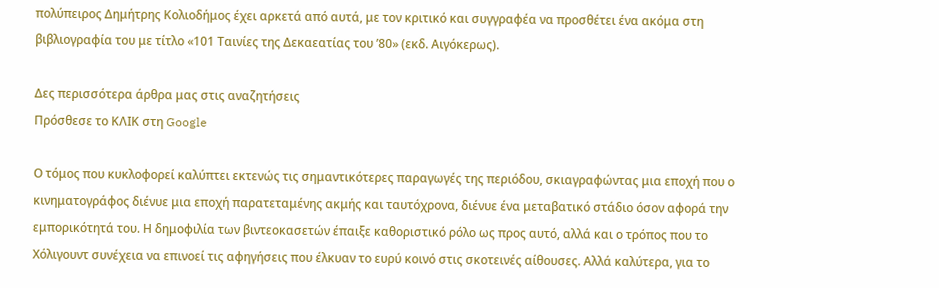πολύπειρος Δημήτρης Κολιοδήμος έχει αρκετά από αυτά, με τον κριτικό και συγγραφέα να προσθέτει ένα ακόμα στη βιβλιογραφία του με τίτλο «101 Ταινίες της Δεκαεατίας του ’80» (εκδ. Αιγόκερως).

Δες περισσότερα άρθρα μας στις αναζητήσεις
Πρόσθεσε το ΚΛΙΚ στη Google

Ο τόμος που κυκλοφορεί καλύπτει εκτενώς τις σημαντικότερες παραγωγές της περιόδου, σκιαγραφώντας μια εποχή που ο κινηματογράφος διένυε μια εποχή παρατεταμένης ακμής και ταυτόχρονα, διένυε ένα μεταβατικό στάδιο όσον αφορά την εμπορικότητά του. Η δημοφιλία των βιντεοκασετών έπαιξε καθοριστικό ρόλο ως προς αυτό, αλλά και ο τρόπος που το Χόλιγουντ συνέχεια να επινοεί τις αφηγήσεις που έλκυαν το ευρύ κοινό στις σκοτεινές αίθουσες. Αλλά καλύτερα, για το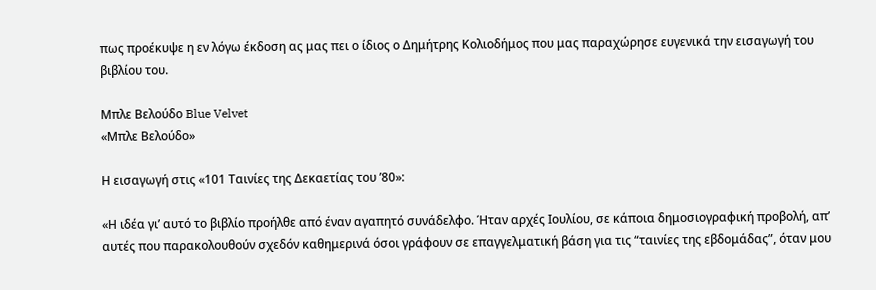πως προέκυψε η εν λόγω έκδοση ας μας πει ο ίδιος ο Δημήτρης Κολιοδήμος που μας παραχώρησε ευγενικά την εισαγωγή του βιβλίου του.

Μπλε Βελούδο Blue Velvet
«Μπλε Βελούδο»

Η εισαγωγή στις «101 Ταινίες της Δεκαετίας του ’80»:

«Η ιδέα γι’ αυτό το βιβλίο προήλθε από έναν αγαπητό συνάδελφο. Ήταν αρχές Ιουλίου, σε κάποια δημοσιογραφική προβολή, απ’ αυτές που παρακολουθούν σχεδόν καθημερινά όσοι γράφουν σε επαγγελματική βάση για τις “ταινίες της εβδομάδας”, όταν μου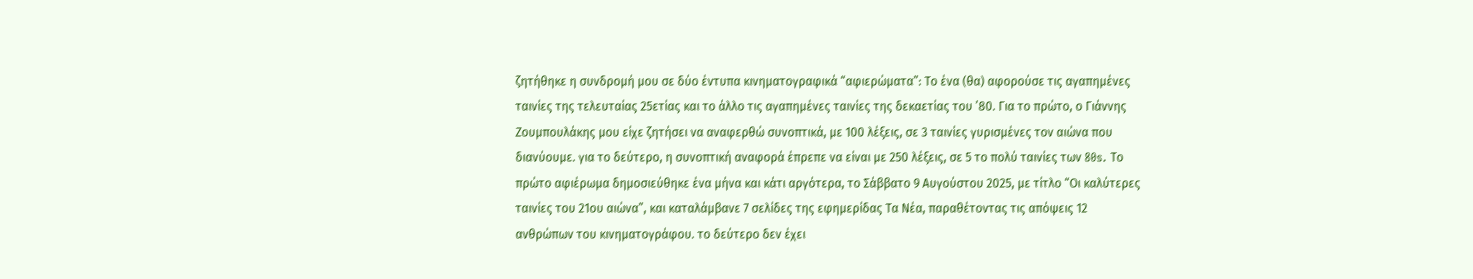ζητήθηκε η συνδρομή μου σε δύο έντυπα κινηματογραφικά “αφιερώματα”: Το ένα (θα) αφορούσε τις αγαπημένες ταινίες της τελευταίας 25ετίας και το άλλο τις αγαπημένες ταινίες της δεκαετίας του ’80. Για το πρώτο, ο Γιάννης Ζουμπουλάκης μου είχε ζητήσει να αναφερθώ συνοπτικά, με 100 λέξεις, σε 3 ταινίες γυρισμένες τον αιώνα που διανύουμε. για το δεύτερο, η συνοπτική αναφορά έπρεπε να είναι με 250 λέξεις, σε 5 το πολύ ταινίες των 80s. Το πρώτο αφιέρωμα δημοσιεύθηκε ένα μήνα και κάτι αργότερα, το Σάββατο 9 Αυγούστου 2025, με τίτλο “Οι καλύτερες ταινίες του 21ου αιώνα”, και καταλάμβανε 7 σελίδες της εφημερίδας Τα Νέα, παραθέτοντας τις απόψεις 12 ανθρώπων του κινηματογράφου. το δεύτερο δεν έχει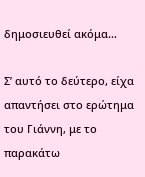δημοσιευθεί ακόμα…

Σ’ αυτό το δεύτερο, είχα απαντήσει στο ερώτημα του Γιάννη, με το παρακάτω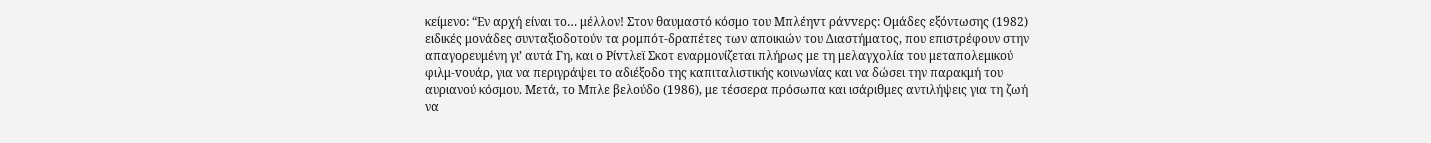κείμενο: “Εν αρχή είναι το… μέλλον! Στον θαυμαστό κόσμο του Μπλέηvτ ράvvερς: Ομάδες εξόντωσης (1982) ειδικές μονάδες συνταξιοδοτούν τα ρoμπότ-δραπέτες των αποικιών του Διαστήματος, που επιστρέφουν στην απαγορευμένη γι’ αυτά Γη, και ο Ρίvτλεϊ Σκoτ εναρμονίζεται πλήρως με τη μελαγχολία του μεταπoλεμικoύ φιλμ-voυάρ, για να περιγράψει το αδιέξοδο της καπιταλιστικής κοινωνίας και να δώσει την παρακμή του αυριανού κόσμου. Μετά, το Μπλε βελούδο (1986), με τέσσερα πρόσωπα και ισάριθμες αντιλήψεις για τη ζωή να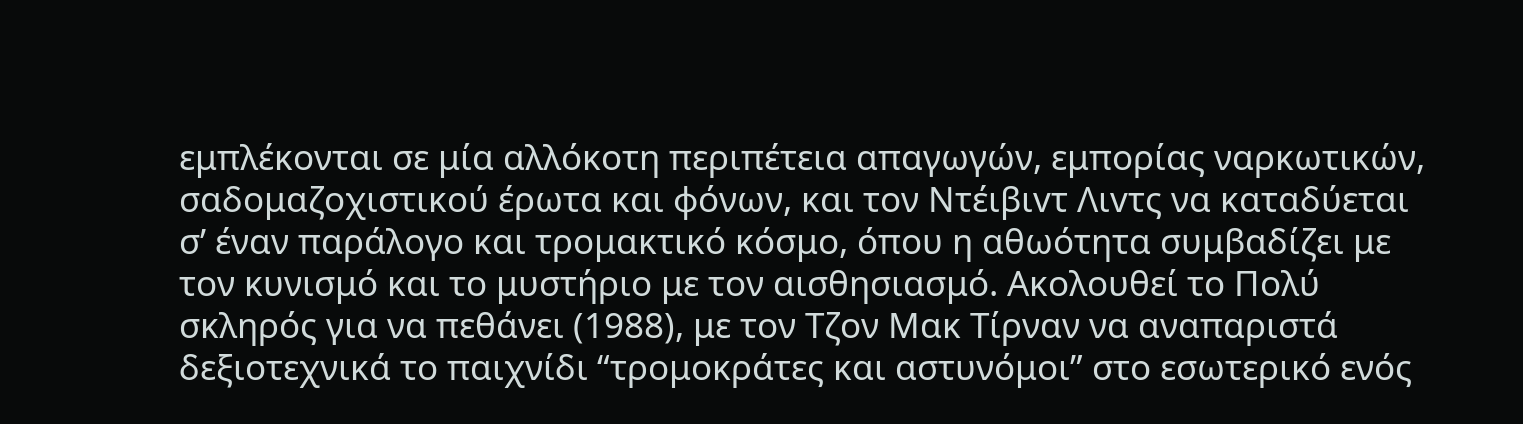εμπλέκονται σε μία αλλόκοτη περιπέτεια απαγωγών, εμπορίας ναρκωτικών, σαδoμαζoχιστικoύ έρωτα και φόνων, και τον Ντέιβιvτ Λιvτς να καταδύεται σ’ έναν παράλογο και τρομακτικό κόσμο, όπου η αθωότητα συμβαδίζει με τον κυνισμό και το μυστήριο με τον αισθησιασμό. Ακολουθεί το Πολύ σκληρός για να πεθάνει (1988), με τον Τζον Μακ Τίρναν να αναπαριστά δεξιοτεχνικά το παιχνίδι “τρομοκράτες και αστυνόμοι” στο εσωτερικό ενός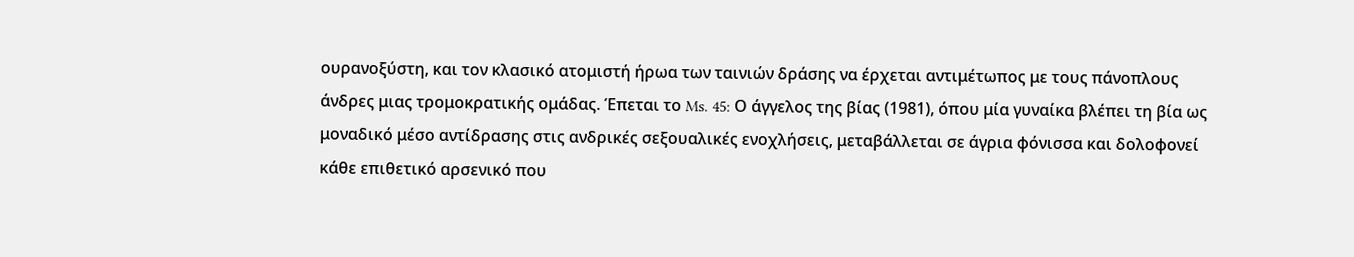ουρανοξύστη, και τον κλασικό ατομιστή ήρωα των ταινιών δράσης να έρχεται αντιμέτωπος με τους πάνοπλους άνδρες μιας τρομοκρατικής ομάδας. Έπεται το Ms. 45: Ο άγγελος της βίας (1981), όπου μία γυναίκα βλέπει τη βία ως μοναδικό μέσο αντίδρασης στις ανδρικές σεξουαλικές ενοχλήσεις, μεταβάλλεται σε άγρια φόνισσα και δολοφονεί κάθε επιθετικό αρσενικό που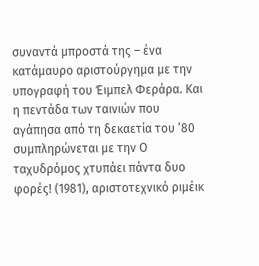συναντά μπροστά της – ένα κατάμαυρο αριστούργημα με την υπογραφή του Έιμπελ Φεράρα. Και η πεντάδα των ταινιών που αγάπησα από τη δεκαετία του ’80 συμπληρώνεται με την Ο ταχυδρόμος χτυπάει πάντα δυο φορές! (1981), αριστοτεχνικό ριμέικ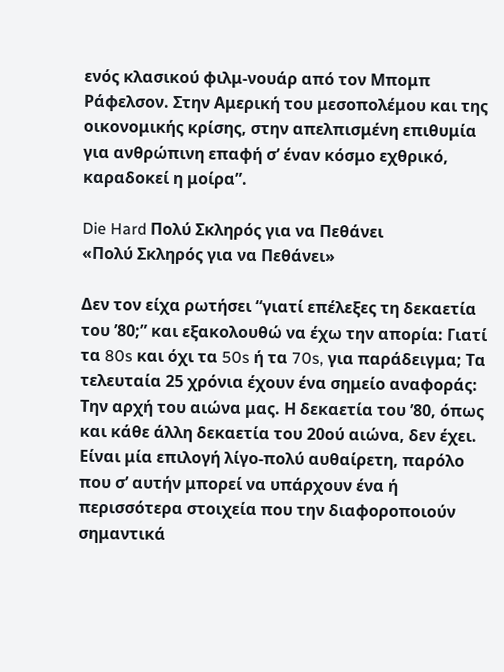ενός κλασικού φιλμ-νουάρ από τον Μπομπ Ράφελσον. Στην Αμερική του μεσοπολέμου και της οικονομικής κρίσης, στην απελπισμένη επιθυμία για ανθρώπινη επαφή σ’ έναν κόσμο εχθρικό, καραδοκεί η μοίρα”.

Die Hard Πολύ Σκληρός για να Πεθάνει
«Πολύ Σκληρός για να Πεθάνει»

Δεν τον είχα ρωτήσει “γιατί επέλεξες τη δεκαετία του ’80;” και εξακολουθώ να έχω την απορία: Γιατί τα 80s και όχι τα 50s ή τα 70s, για παράδειγμα; Τα τελευταία 25 χρόνια έχουν ένα σημείο αναφοράς: Την αρχή του αιώνα μας. Η δεκαετία του ’80, όπως και κάθε άλλη δεκαετία του 20ού αιώνα, δεν έχει. Είναι μία επιλογή λίγο-πολύ αυθαίρετη, παρόλο που σ’ αυτήν μπορεί να υπάρχουν ένα ή περισσότερα στοιχεία που την διαφοροποιούν σημαντικά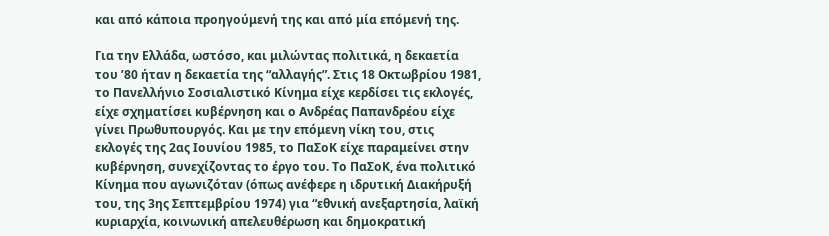και από κάποια προηγούμενή της και από μία επόμενή της.

Για την Ελλάδα, ωστόσο, και μιλώντας πολιτικά, η δεκαετία του ’80 ήταν η δεκαετία της “αλλαγής”. Στις 18 Οκτωβρίου 1981, το Πανελλήνιο Σοσιαλιστικό Κίνημα είχε κερδίσει τις εκλογές, είχε σχηματίσει κυβέρνηση και ο Ανδρέας Παπανδρέου είχε γίνει Πρωθυπουργός. Και με την επόμενη νίκη του, στις εκλογές της 2ας Ιουνίου 1985, το ΠαΣοΚ είχε παραμείνει στην κυβέρνηση, συνεχίζοντας το έργο του. Το ΠαΣοΚ, ένα πολιτικό Κίνημα που αγωνιζόταν (όπως ανέφερε η ιδρυτική Διακήρυξή του, της 3ης Σεπτεμβρίου 1974) για “εθνική ανεξαρτησία, λαϊκή κυριαρχία, κοινωνική απελευθέρωση και δημοκρατική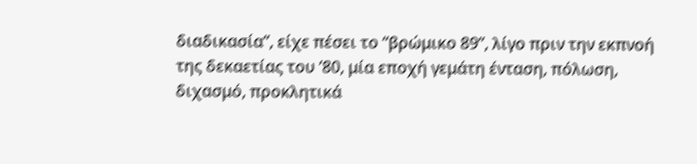διαδικασία”, είχε πέσει το “βρώμικο 89”, λίγο πριν την εκπνοή της δεκαετίας του ’80, μία εποχή γεμάτη ένταση, πόλωση, διχασμό, προκλητικά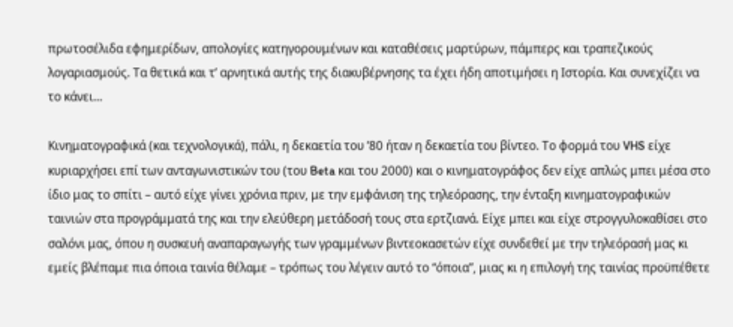πρωτοσέλιδα εφημερίδων, απολογίες κατηγορουμένων και καταθέσεις μαρτύρων, πάμπερς και τραπεζικούς λογαριασμούς. Τα θετικά και τ’ αρνητικά αυτής της διακυβέρνησης τα έχει ήδη αποτιμήσει η Ιστορία. Και συνεχίζει να το κάνει…

Κινηματογραφικά (και τεχνολογικά), πάλι, η δεκαετία του ’80 ήταν η δεκαετία του βίντεο. Το φορμά του VHS είχε κυριαρχήσει επί των ανταγωνιστικών του (του Beta και του 2000) και ο κινηματογράφος δεν είχε απλώς μπει μέσα στο ίδιο μας το σπίτι – αυτό είχε γίνει χρόνια πριν, με την εμφάνιση της τηλεόρασης, την ένταξη κινηματογραφικών ταινιών στα προγράμματά της και την ελεύθερη μετάδοσή τους στα ερτζιανά. Είχε μπει και είχε στρογγυλοκαθίσει στο σαλόνι μας, όπου η συσκευή αναπαραγωγής των γραμμένων βιντεοκασετών είχε συνδεθεί με την τηλεόρασή μας κι εμείς βλέπαμε πια όποια ταινία θέλαμε – τρόπως του λέγειν αυτό το “όποια”, μιας κι η επιλογή της ταινίας προϋπέθετε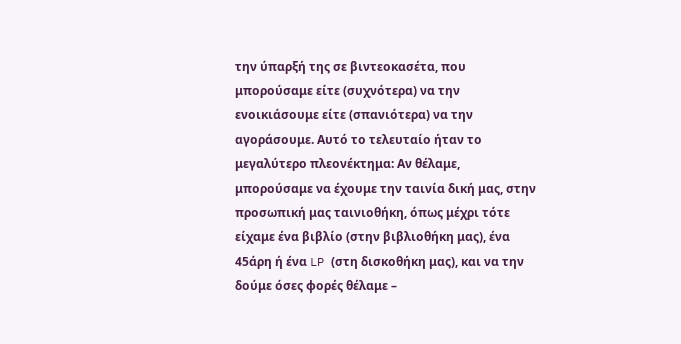την ύπαρξή της σε βιντεοκασέτα, που μπορούσαμε είτε (συχνότερα) να την ενοικιάσουμε είτε (σπανιότερα) να την αγοράσουμε. Αυτό το τελευταίο ήταν το μεγαλύτερο πλεονέκτημα: Αν θέλαμε, μπορούσαμε να έχουμε την ταινία δική μας, στην προσωπική μας ταινιοθήκη, όπως μέχρι τότε είχαμε ένα βιβλίο (στην βιβλιοθήκη μας), ένα 45άρη ή ένα LP (στη δισκοθήκη μας), και να την δούμε όσες φορές θέλαμε –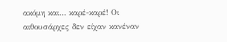ακόμη και… καρέ-καρέ! Οι αιθουσάρχες δεν είχαν κανέναν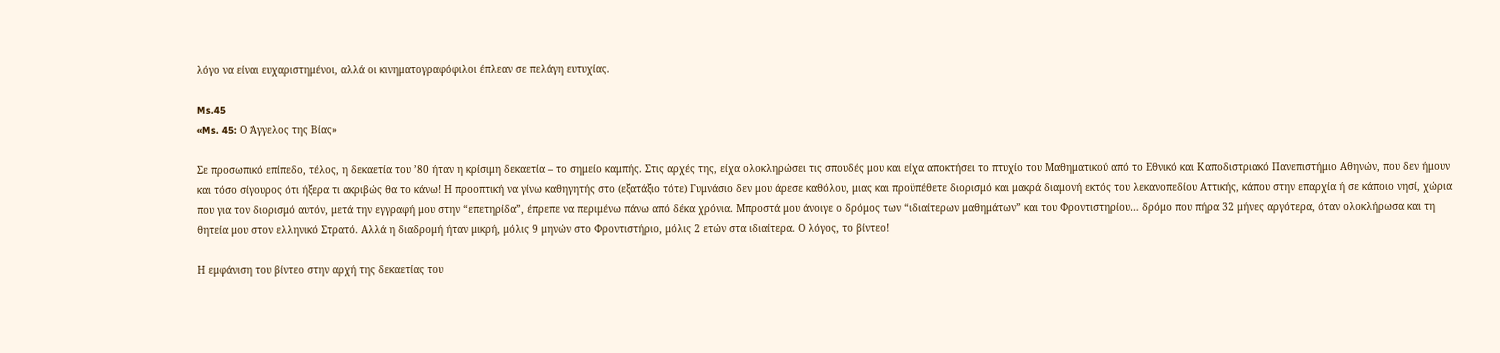λόγο να είναι ευχαριστημένοι, αλλά οι κινηματογραφόφιλοι έπλεαν σε πελάγη ευτυχίας.

Ms.45
«Ms. 45: Ο Άγγελος της Βίας»

Σε προσωπικό επίπεδο, τέλος, η δεκαετία του ’80 ήταν η κρίσιμη δεκαετία – το σημείο καμπής. Στις αρχές της, είχα ολοκληρώσει τις σπουδές μου και είχα αποκτήσει το πτυχίο του Μαθηματικού από το Εθνικό και Καποδιστριακό Πανεπιστήμιο Αθηνών, που δεν ήμουν και τόσο σίγουρος ότι ήξερα τι ακριβώς θα το κάνω! Η προοπτική να γίνω καθηγητής στο (εξατάξιο τότε) Γυμνάσιο δεν μου άρεσε καθόλου, μιας και προϋπέθετε διορισμό και μακρά διαμονή εκτός του λεκανοπεδίου Αττικής, κάπου στην επαρχία ή σε κάποιο νησί, χώρια που για τον διορισμό αυτόν, μετά την εγγραφή μου στην “επετηρίδα”, έπρεπε να περιμένω πάνω από δέκα χρόνια. Μπροστά μου άνοιγε ο δρόμος των “ιδιαίτερων μαθημάτων” και του Φροντιστηρίου… δρόμο που πήρα 32 μήνες αργότερα, όταν ολοκλήρωσα και τη θητεία μου στον ελληνικό Στρατό. Αλλά η διαδρομή ήταν μικρή, μόλις 9 μηνών στο Φροντιστήριο, μόλις 2 ετών στα ιδιαίτερα. Ο λόγος, το βίντεο!

Η εμφάνιση του βίντεο στην αρχή της δεκαετίας του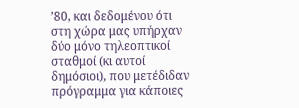’80, και δεδομένου ότι στη χώρα μας υπήρχαν δύο μόνο τηλεοπτικοί σταθμοί (κι αυτοί δημόσιοι), που μετέδιδαν πρόγραμμα για κάποιες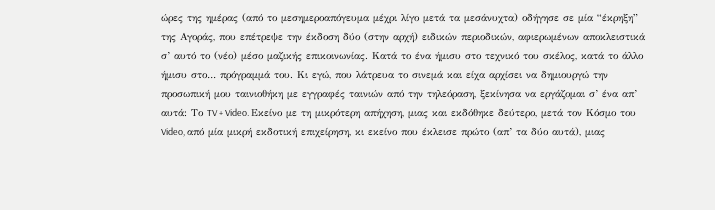ώρες της ημέρας (από το μεσημεροαπόγευμα μέχρι λίγο μετά τα μεσάνυχτα) οδήγησε σε μία “έκρηξη” της Αγοράς, που επέτρεψε την έκδοση δύο (στην αρχή) ειδικών περιοδικών, αφιερωμένων αποκλειστικά σ’ αυτό το (νέο) μέσο μαζικής επικοινωνίας. Κατά το ένα ήμισυ στο τεχνικό του σκέλος, κατά το άλλο ήμισυ στο… πρόγραμμά του. Κι εγώ, που λάτρευα το σινεμά και είχα αρχίσει να δημιουργώ την προσωπική μου ταινιοθήκη με εγγραφές ταινιών από την τηλεόραση, ξεκίνησα να εργάζομαι σ’ ένα απ’ αυτά: Το TV + Video. Εκείνο με τη μικρότερη απήχηση, μιας και εκδόθηκε δεύτερο, μετά τον Κόσμο του Video, από μία μικρή εκδοτική επιχείρηση, κι εκείνο που έκλεισε πρώτο (απ’ τα δύο αυτά), μιας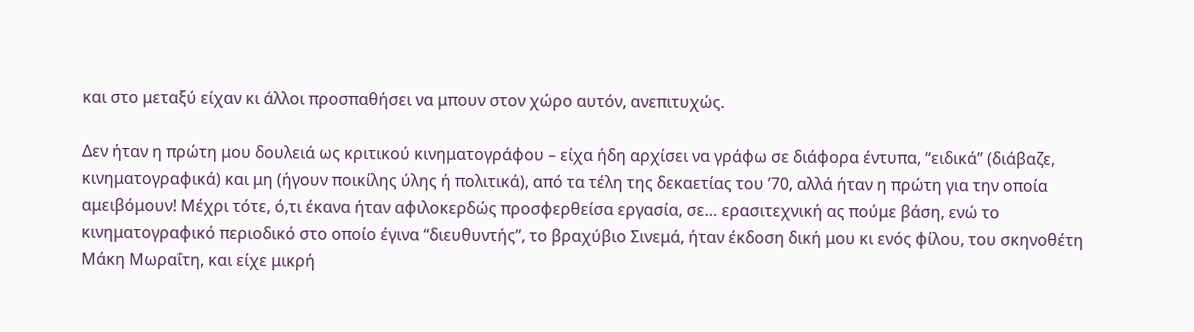και στο μεταξύ είχαν κι άλλοι προσπαθήσει να μπουν στον χώρο αυτόν, ανεπιτυχώς.

Δεν ήταν η πρώτη μου δουλειά ως κριτικού κινηματογράφου – είχα ήδη αρχίσει να γράφω σε διάφορα έντυπα, “ειδικά” (διάβαζε, κινηματογραφικά) και μη (ήγουν ποικίλης ύλης ή πολιτικά), από τα τέλη της δεκαετίας του ’70, αλλά ήταν η πρώτη για την οποία αμειβόμουν! Μέχρι τότε, ό,τι έκανα ήταν αφιλοκερδώς προσφερθείσα εργασία, σε… ερασιτεχνική ας πούμε βάση, ενώ το κινηματογραφικό περιοδικό στο οποίο έγινα “διευθυντής”, το βραχύβιο Σινεμά, ήταν έκδοση δική μου κι ενός φίλου, του σκηνοθέτη Μάκη Μωραΐτη, και είχε μικρή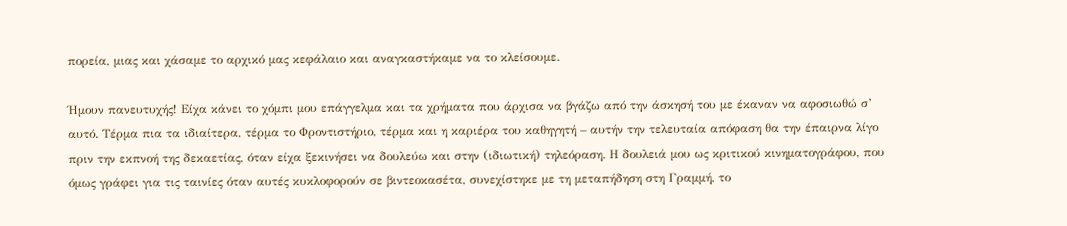πορεία, μιας και χάσαμε το αρχικό μας κεφάλαιο και αναγκαστήκαμε να το κλείσουμε.

Ήμουν πανευτυχής! Είχα κάνει το χόμπι μου επάγγελμα και τα χρήματα που άρχισα να βγάζω από την άσκησή του με έκαναν να αφοσιωθώ σ’ αυτό. Τέρμα πια τα ιδιαίτερα, τέρμα το Φροντιστήριο, τέρμα και η καριέρα του καθηγητή – αυτήν την τελευταία απόφαση θα την έπαιρνα λίγο πριν την εκπνοή της δεκαετίας, όταν είχα ξεκινήσει να δουλεύω και στην (ιδιωτική) τηλεόραση. Η δουλειά μου ως κριτικού κινηματογράφου, που όμως γράφει για τις ταινίες όταν αυτές κυκλοφορούν σε βιντεοκασέτα, συνεχίστηκε με τη μεταπήδηση στη Γραμμή, το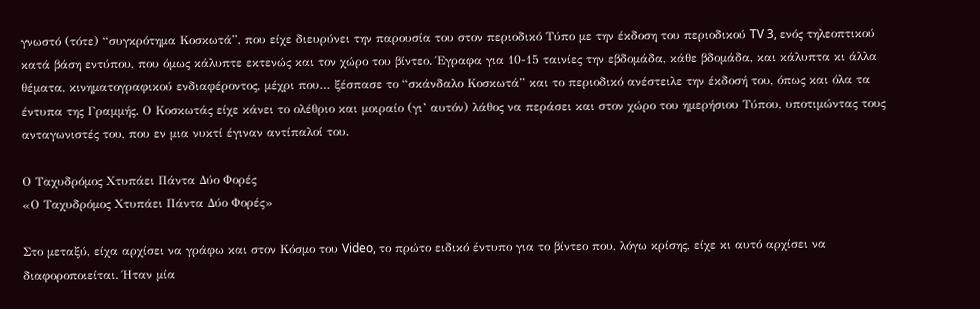γνωστό (τότε) “συγκρότημα Κοσκωτά”, που είχε διευρύνει την παρουσία του στον περιοδικό Τύπο με την έκδοση του περιοδικού TV 3, ενός τηλεοπτικού κατά βάση εντύπου, που όμως κάλυπτε εκτενώς και τον χώρο του βίντεο. Έγραφα για 10-15 ταινίες την εβδομάδα, κάθε βδομάδα, και κάλυπτα κι άλλα θέματα, κινηματογραφικού ενδιαφέροντος, μέχρι που… ξέσπασε το “σκάνδαλο Κοσκωτά” και το περιοδικό ανέστειλε την έκδοσή του, όπως και όλα τα έντυπα της Γραμμής. Ο Κοσκωτάς είχε κάνει το ολέθριο και μοιραίο (γι’ αυτόν) λάθος να περάσει και στον χώρο του ημερήσιου Τύπου, υποτιμώντας τους ανταγωνιστές του, που εν μια νυκτί έγιναν αντίπαλοί του.

Ο Ταχυδρόμος Χτυπάει Πάντα Δύο Φορές
«Ο Ταχυδρόμος Χτυπάει Πάντα Δύο Φορές»

Στο μεταξύ, είχα αρχίσει να γράφω και στον Κόσμο του Video, το πρώτο ειδικό έντυπο για το βίντεο που, λόγω κρίσης, είχε κι αυτό αρχίσει να διαφοροποιείται. Ήταν μία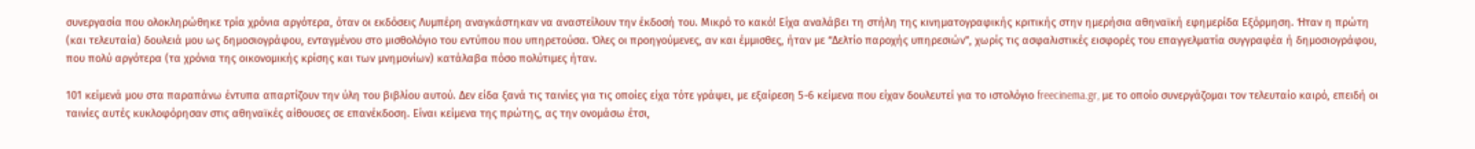συνεργασία που ολοκληρώθηκε τρία χρόνια αργότερα, όταν οι εκδόσεις Λυμπέρη αναγκάστηκαν να αναστείλουν την έκδοσή του. Μικρό το κακό! Είχα αναλάβει τη στήλη της κινηματογραφικής κριτικής στην ημερήσια αθηναϊκή εφημερίδα Εξόρμηση. Ήταν η πρώτη (και τελευταία) δουλειά μου ως δημοσιογράφου, ενταγμένου στο μισθολόγιο του εντύπου που υπηρετούσα. Όλες οι προηγούμενες, αν και έμμισθες, ήταν με “Δελτίο παροχής υπηρεσιών”, χωρίς τις ασφαλιστικές εισφορές του επαγγελματία συγγραφέα ή δημοσιογράφου, που πολύ αργότερα (τα χρόνια της οικονομικής κρίσης και των μνημονίων) κατάλαβα πόσο πολύτιμες ήταν.

101 κείμενά μου στα παραπάνω έντυπα απαρτίζουν την ύλη του βιβλίου αυτού. Δεν είδα ξανά τις ταινίες για τις οποίες είχα τότε γράψει, με εξαίρεση 5-6 κείμενα που είχαν δουλευτεί για το ιστολόγιο freecinema.gr, με το οποίο συνεργάζομαι τον τελευταίο καιρό, επειδή οι ταινίες αυτές κυκλοφόρησαν στις αθηναϊκές αίθουσες σε επανέκδοση. Είναι κείμενα της πρώτης, ας την ονομάσω έτσι,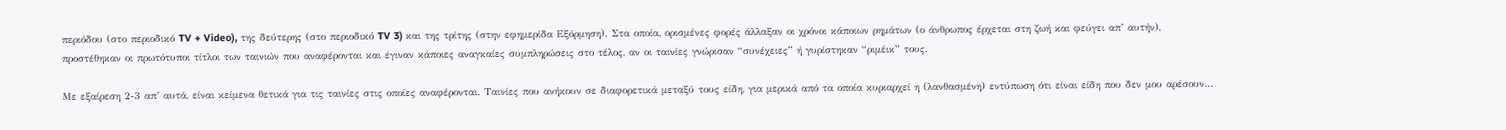περιόδου (στο περιοδικό TV + Video), της δεύτερης (στο περιοδικό TV 3) και της τρίτης (στην εφημερίδα Εξόρμηση). Στα οποία, ορισμένες φορές άλλαξαν οι χρόνοι κάποιων ρημάτων (ο άνθρωπος έρχεται στη ζωή και φεύγει απ’ αυτήν), προστέθηκαν οι πρωτότυποι τίτλοι των ταινιών που αναφέρονται και έγιναν κάποιες αναγκαίες συμπληρώσεις στο τέλος, αν οι ταινίες γνώρισαν “συνέχειες” ή γυρίστηκαν “ριμέικ” τους.

Με εξαίρεση 2-3 απ’ αυτά, είναι κείμενα θετικά για τις ταινίες στις οποίες αναφέρονται. Ταινίες που ανήκουν σε διαφορετικά μεταξύ τους είδη, για μερικά από τα οποία κυριαρχεί η (λανθασμένη) εντύπωση ότι είναι είδη που δεν μου αρέσουν…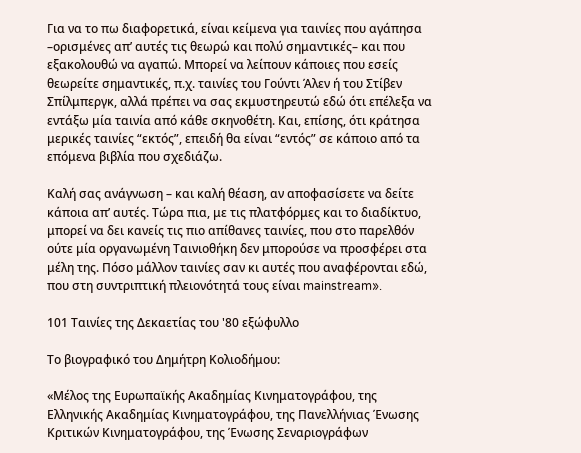Για να το πω διαφορετικά, είναι κείμενα για ταινίες που αγάπησα –ορισμένες απ’ αυτές τις θεωρώ και πολύ σημαντικές– και που εξακολουθώ να αγαπώ. Μπορεί να λείπουν κάποιες που εσείς θεωρείτε σημαντικές, π.χ. ταινίες του Γούντι Άλεν ή του Στίβεν Σπίλμπεργκ, αλλά πρέπει να σας εκμυστηρευτώ εδώ ότι επέλεξα να εντάξω μία ταινία από κάθε σκηνοθέτη. Και, επίσης, ότι κράτησα μερικές ταινίες “εκτός”, επειδή θα είναι “εντός” σε κάποιο από τα επόμενα βιβλία που σχεδιάζω.

Καλή σας ανάγνωση – και καλή θέαση, αν αποφασίσετε να δείτε κάποια απ’ αυτές. Τώρα πια, με τις πλατφόρμες και το διαδίκτυο, μπορεί να δει κανείς τις πιο απίθανες ταινίες, που στο παρελθόν ούτε μία οργανωμένη Ταινιοθήκη δεν μπορούσε να προσφέρει στα μέλη της. Πόσο μάλλον ταινίες σαν κι αυτές που αναφέρονται εδώ, που στη συντριπτική πλειονότητά τους είναι mainstream».

101 Ταινίες της Δεκαετίας του '80 εξώφυλλο

Το βιογραφικό του Δημήτρη Κολιοδήμου:

«Μέλος της Ευρωπαϊκής Ακαδημίας Κινηματογράφου, της Ελληνικής Ακαδημίας Κινηματογράφου, της Πανελλήνιας Ένωσης Κριτικών Κινηματογράφου, της Ένωσης Σεναριογράφων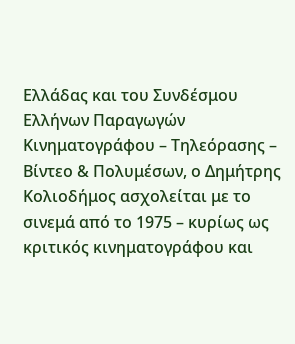Ελλάδας και του Συνδέσμου Ελλήνων Παραγωγών Κινηματογράφου – Τηλεόρασης – Βίντεο & Πολυμέσων, ο Δημήτρης Κολιοδήμος ασχολείται με το σινεμά από το 1975 – κυρίως ως κριτικός κινηματογράφου και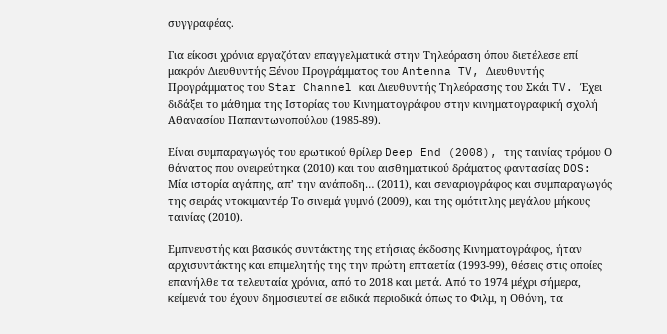συγγραφέας.

Για είκοσι χρόνια εργαζόταν επαγγελματικά στην Τηλεόραση όπου διετέλεσε επί μακρόν Διευθυντής Ξένου Προγράμματος του Antenna TV, Διευθυντής Προγράμματος του Star Channel και Διευθυντής Τηλεόρασης του Σκάι TV. Έχει διδάξει το μάθημα της Ιστορίας του Κινηματογράφου στην κινηματογραφική σχολή Αθανασίου Παπαντωνοπούλου (1985-89).

Είναι συμπαραγωγός του ερωτικού θρίλερ Deep End (2008), της ταινίας τρόμου Ο θάνατος που ονειρεύτηκα (2010) και του αισθηματικού δράματος φαντασίας DOS: Μία ιστορία αγάπης, απ’ την ανάποδη… (2011), και σεναριογράφος και συμπαραγωγός της σειράς ντοκιμαντέρ Το σινεμά γυμνό (2009), και της ομότιτλης μεγάλου μήκους ταινίας (2010).

Εμπνευστής και βασικός συντάκτης της ετήσιας έκδοσης Κινηματογράφος, ήταν αρχισυντάκτης και επιμελητής της την πρώτη επταετία (1993-99), θέσεις στις οποίες επανήλθε τα τελευταία χρόνια, από το 2018 και μετά. Από το 1974 μέχρι σήμερα, κείμενά του έχουν δημοσιευτεί σε ειδικά περιοδικά όπως το Φιλμ, η Οθόνη, τα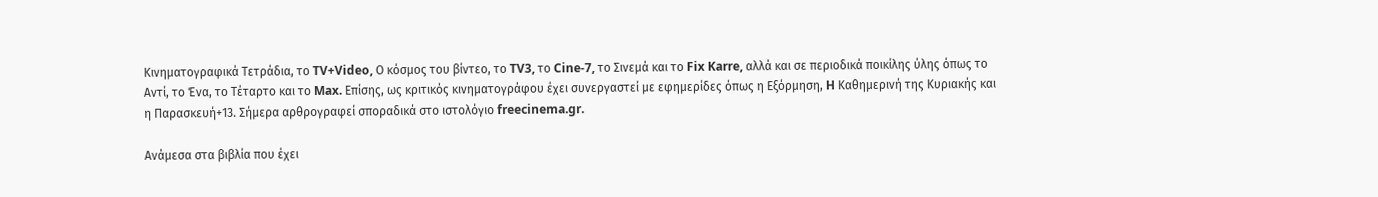Κινηματογραφικά Τετράδια, το TV+Video, Ο κόσμος του βίντεο, το TV3, το Cine-7, το Σινεμά και το Fix Karre, αλλά και σε περιοδικά ποικίλης ύλης όπως το Αντί, το Ένα, το Τέταρτο και το Max. Επίσης, ως κριτικός κινηματογράφου έχει συνεργαστεί με εφημερίδες όπως η Εξόρμηση, H Καθημερινή της Κυριακής και η Παρασκευή+13. Σήμερα αρθρογραφεί σποραδικά στο ιστολόγιο freecinema.gr.

Ανάμεσα στα βιβλία που έχει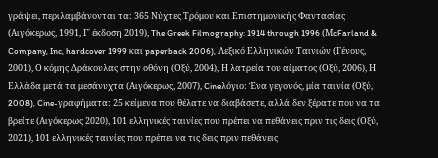γράψει, περιλαμβάνονται τα: 365 Νύχτες Τρόμου και Επιστημονικής Φαντασίας (Αιγόκερως, 1991, Γ΄ έκδοση 2019), The Greek Filmography: 1914 through 1996 (ΜcFarland & Company, Inc, hardcover 1999 και paperback 2006), Λεξικό Ελληνικών Ταινιών (Γένους, 2001), Ο κόμης Δράκουλας στην οθόνη (Οξύ, 2004), Η λατρεία του αίματος (Οξύ, 2006), Η Ελλάδα μετά τα μεσάνυχτα (Αιγόκερως, 2007), Cineλόγιο: Ένα γεγονός, μία ταινία (Οξύ, 2008), Cine-γραφήματα: 25 κείμενα που θέλατε να διαβάσετε, αλλά δεν ξέρατε που να τα βρείτε (Αιγόκερως 2020), 101 ελληνικές ταινίες που πρέπει να πεθάνεις πριν τις δεις (Οξύ, 2021), 101 ελληνικές ταινίες που πρέπει να τις δεις πριν πεθάνεις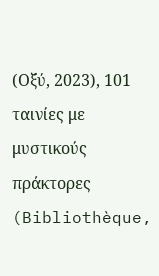(Οξύ, 2023), 101 ταινίες με μυστικούς πράκτορες (Bibliothèque,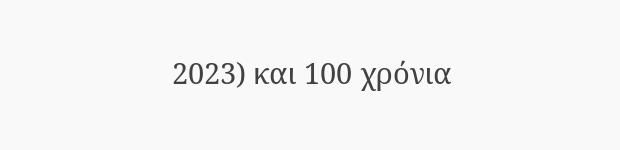2023) και 100 χρόνια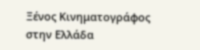Ξένος Κινηματογράφος στην Ελλάδα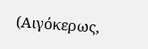(Αιγόκερως,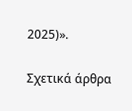2025)».

Σχετικά άρθρα